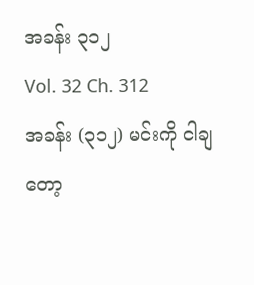အခန်း ၃၁၂
Vol. 32 Ch. 312
အခန်း (၃၁၂) မင်းကို ငါချတော့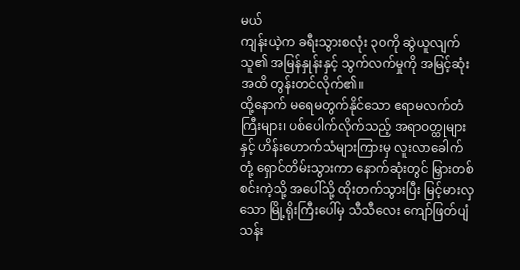မယ်
ကျန်းယဲ့က ခရီးသွားစလုံး ၃၀ကို ဆွဲယူလျက် သူ၏ အမြန်နှုန်းနှင့် သွက်လက်မှုကို အမြင့်ဆုံးအထိ တွန်းတင်လိုက်၏။
ထို့နောက် မရေမတွက်နိုင်သော ဧရာမလက်တံကြီးများ၊ ပစ်ပေါက်လိုက်သည့် အရာဝတ္ထုများနှင့် ဟိန်းဟောက်သံများကြားမှ လူးလာခေါက်တုံ့ ရှောင်တိမ်းသွားကာ နောက်ဆုံးတွင် မြှားတစ်စင်းကဲ့သို့ အပေါ်သို့ ထိုးတက်သွားပြီး မြင့်မားလှသော မြို့ရိုးကြီးပေါ်မှ သီသီလေး ကျော်ဖြတ်ပျံသန်း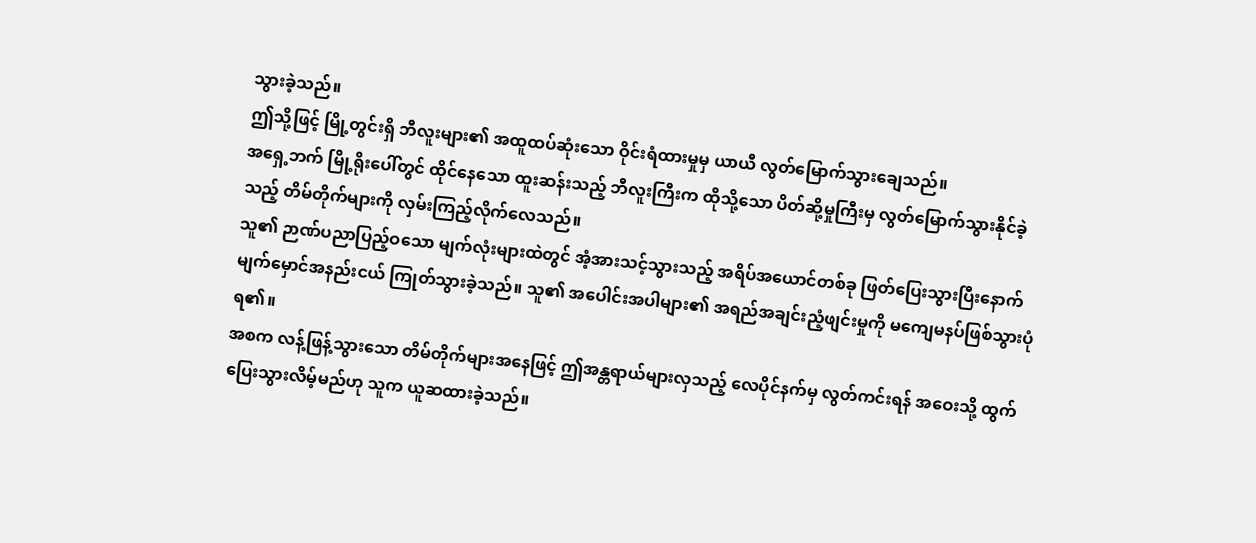သွားခဲ့သည်။
ဤသို့ဖြင့် မြို့တွင်းရှိ ဘီလူးများ၏ အထူထပ်ဆုံးသော ဝိုင်းရံထားမှုမှ ယာယီ လွတ်မြောက်သွားချေသည်။
အရှေ့ဘက် မြို့ရိုးပေါ်တွင် ထိုင်နေသော ထူးဆန်းသည့် ဘီလူးကြီးက ထိုသို့သော ပိတ်ဆို့မှုကြီးမှ လွတ်မြောက်သွားနိုင်ခဲ့သည့် တိမ်တိုက်များကို လှမ်းကြည့်လိုက်လေသည်။
သူ၏ ဉာဏ်ပညာပြည့်ဝသော မျက်လုံးများထဲတွင် အံ့အားသင့်သွားသည့် အရိပ်အယောင်တစ်ခု ဖြတ်ပြေးသွားပြီးနောက် မျက်မှောင်အနည်းငယ် ကြုတ်သွားခဲ့သည်။ သူ၏ အပေါင်းအပါများ၏ အရည်အချင်းညံ့ဖျင်းမှုကို မကျေမနပ်ဖြစ်သွားပုံရ၏။
အစက လန့်ဖြန့်သွားသော တိမ်တိုက်များအနေဖြင့် ဤအန္တရာယ်များလှသည့် လေပိုင်နက်မှ လွတ်ကင်းရန် အဝေးသို့ ထွက်ပြေးသွားလိမ့်မည်ဟု သူက ယူဆထားခဲ့သည်။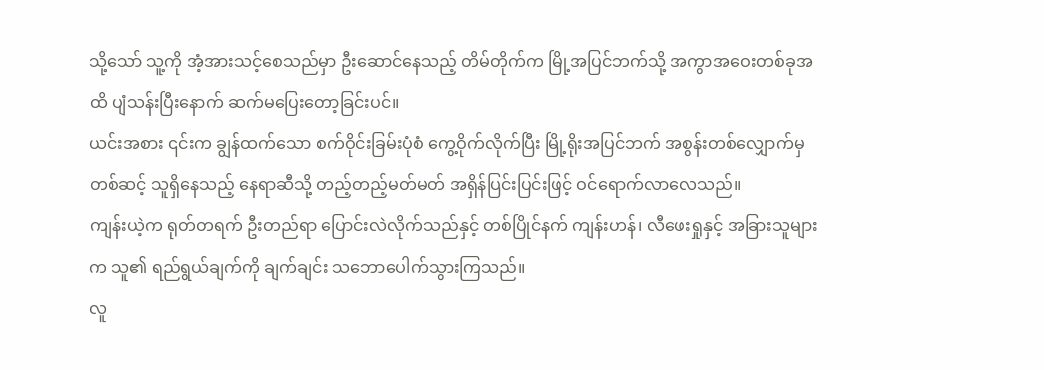သို့သော် သူ့ကို အံ့အားသင့်စေသည်မှာ ဦးဆောင်နေသည့် တိမ်တိုက်က မြို့အပြင်ဘက်သို့ အကွာအဝေးတစ်ခုအထိ ပျံသန်းပြီးနောက် ဆက်မပြေးတော့ခြင်းပင်။
ယင်းအစား ၎င်းက ချွန်ထက်သော စက်ဝိုင်းခြမ်းပုံစံ ကွေ့ဝိုက်လိုက်ပြီး မြို့ရိုးအပြင်ဘက် အစွန်းတစ်လျှောက်မှတစ်ဆင့် သူရှိနေသည့် နေရာဆီသို့ တည့်တည့်မတ်မတ် အရှိန်ပြင်းပြင်းဖြင့် ဝင်ရောက်လာလေသည်။
ကျန်းယဲ့က ရုတ်တရက် ဦးတည်ရာ ပြောင်းလဲလိုက်သည်နှင့် တစ်ပြိုင်နက် ကျန်းဟန်၊ လီဖေးရှုနှင့် အခြားသူများက သူ၏ ရည်ရွယ်ချက်ကို ချက်ချင်း သဘောပေါက်သွားကြသည်။
လူ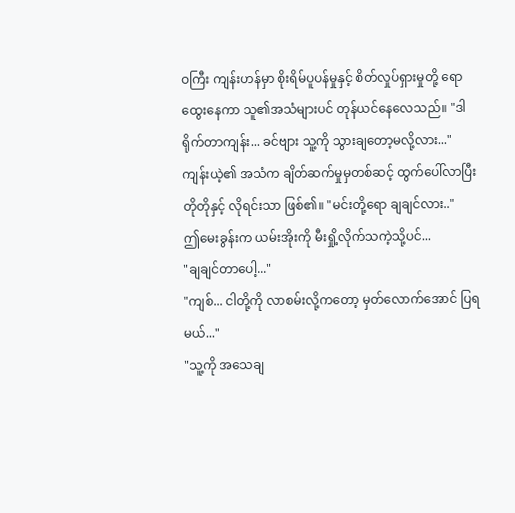ဝကြီး ကျန်းဟန်မှာ စိုးရိမ်ပူပန်မှုနှင့် စိတ်လှုပ်ရှားမှုတို့ ရောထွေးနေကာ သူ၏အသံများပင် တုန်ယင်နေလေသည်။ "ဒါရိုက်တာကျန်း... ခင်ဗျား သူ့ကို သွားချတော့မလို့လား..."
ကျန်းယဲ့၏ အသံက ချိတ်ဆက်မှုမှတစ်ဆင့် ထွက်ပေါ်လာပြီး တိုတိုနှင့် လိုရင်းသာ ဖြစ်၏။ "မင်းတို့ရော ချချင်လား.."
ဤမေးခွန်းက ယမ်းအိုးကို မီးရှို့လိုက်သကဲ့သို့ပင်...
"ချချင်တာပေါ့..."
"ကျစ်... ငါတို့ကို လာစမ်းလို့ကတော့ မှတ်လောက်အောင် ပြရမယ်..."
"သူ့ကို အသေချ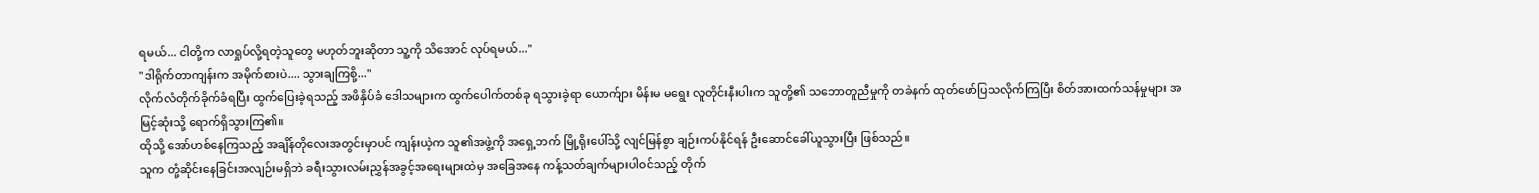ရမယ်... ငါတို့က လာရှုပ်လို့ရတဲ့သူတွေ မဟုတ်ဘူးဆိုတာ သူ့ကို သိအောင် လုပ်ရမယ်..."
"ဒါရိုက်တာကျန်းက အမိုက်စားပဲ.... သွားချကြစို့..."
လိုက်လံတိုက်ခိုက်ခံရပြီး ထွက်ပြေးခဲ့ရသည့် အဖိနှိပ်ခံ ဒေါသများက ထွက်ပေါက်တစ်ခု ရသွားခဲ့ရာ ယောက်ျား မိန်းမ မရွေး လူတိုင်းနီးပါးက သူတို့၏ သဘောတူညီမှုကို တခဲနက် ထုတ်ဖော်ပြသလိုက်ကြပြီး စိတ်အားထက်သန်မှုများ အမြင့်ဆုံးသို့ ရောက်ရှိသွားကြ၏။
ထိုသို့ အော်ဟစ်နေကြသည့် အချိန်တိုလေးအတွင်းမှာပင် ကျန်းယဲ့က သူ၏အဖွဲ့ကို အရှေ့ဘက် မြို့ရိုးပေါ်သို့ လျင်မြန်စွာ ချဉ်းကပ်နိုင်ရန် ဦးဆောင်ခေါ်ယူသွားပြီး ဖြစ်သည်။
သူက တုံ့ဆိုင်းနေခြင်းအလျဉ်းမရှိဘဲ ခရီးသွားလမ်းညွှန်အခွင့်အရေးများထဲမှ အခြေအနေ ကန့်သတ်ချက်များပါဝင်သည့် တိုက်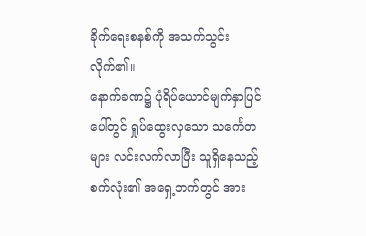ခိုက်ရေးစနစ်ကို အသက်သွင်းလိုက်၏။
နောက်ခဏ၌ ပုံရိပ်ယောင်မျက်နှာပြင်ပေါ်တွင် ရှုပ်ထွေးလှသော သင်္ကေတများ လင်းလက်လာပြီး သူရှိနေသည့် စက်လုံး၏ အရှေ့ဘက်တွင် အား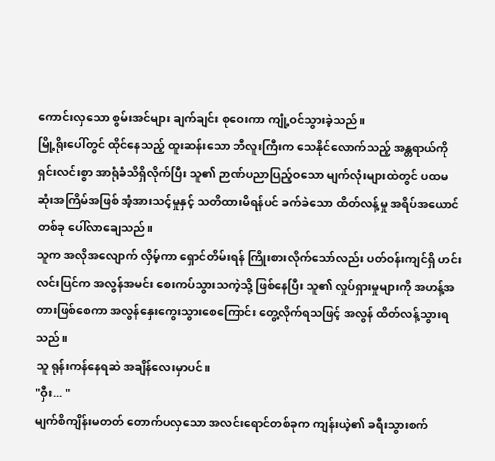ကောင်းလှသော စွမ်းအင်များ ချက်ချင်း စုဝေးကာ ကျုံ့ဝင်သွားခဲ့သည်။
မြို့ရိုးပေါ်တွင် ထိုင်နေသည့် ထူးဆန်းသော ဘီလူးကြီးက သေနိုင်လောက်သည့် အန္တရာယ်ကို ရှင်းလင်းစွာ အာရုံခံသိရှိလိုက်ပြီး သူ၏ ဉာဏ်ပညာပြည့်ဝသော မျက်လုံးများထဲတွင် ပထမဆုံးအကြိမ်အဖြစ် အံ့အားသင့်မှုနှင့် သတိထားမိရန်ပင် ခက်ခဲသော ထိတ်လန့်မှု အရိပ်အယောင်တစ်ခု ပေါ်လာချေသည်။
သူက အလိုအလျောက် လှိမ့်ကာ ရှောင်တိမ်းရန် ကြိုးစားလိုက်သော်လည်း ပတ်ဝန်းကျင်ရှိ ဟင်းလင်းပြင်က အလွန်အမင်း စေးကပ်သွားသကဲ့သို့ ဖြစ်နေပြီး သူ၏ လှုပ်ရှားမှုများကို အဟန့်အတားဖြစ်စေကာ အလွန်နှေးကွေးသွားစေကြောင်း တွေ့လိုက်ရသဖြင့် အလွန် ထိတ်လန့်သွားရသည်။
သူ ရုန်းကန်နေရဆဲ အချိန်လေးမှာပင်။
"ဝှီး... "
မျက်စိကျိန်းမတတ် တောက်ပလှသော အလင်းရောင်တစ်ခုက ကျန်းယဲ့၏ ခရီးသွားစက်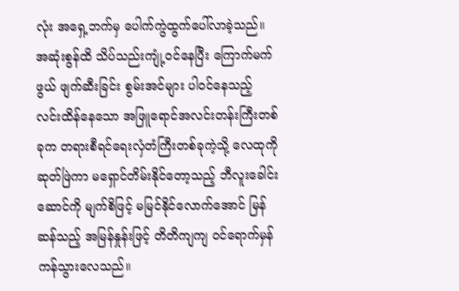လုံး အရှေ့ဘက်မှ ပေါက်ကွဲထွက်ပေါ်လာခဲ့သည်။ အဆုံးစွန်ထိ သိပ်သည်းကျုံ့ဝင်နေပြီး ကြောက်မက်ဖွယ် ဖျက်ဆီးခြင်း စွမ်းအင်များ ပါဝင်နေသည့် လင်းထိန်နေသော အဖြူရောင်အလင်းတန်းကြီးတစ်ခုက တရားစီရင်ရေးလှံတံကြီးတစ်ခုကဲ့သို့ လေထုကို ဆုတ်ဖြဲကာ မရှောင်တိမ်းနိုင်တော့သည့် ဘီလူးခေါင်းဆောင်ကို မျက်စိဖြင့် မမြင်နိုင်လောက်အောင် မြန်ဆန်သည့် အမြန်နှုန်းဖြင့် တိတိကျကျ ဝင်ရောက်မှန်ကန်သွားလေသည်။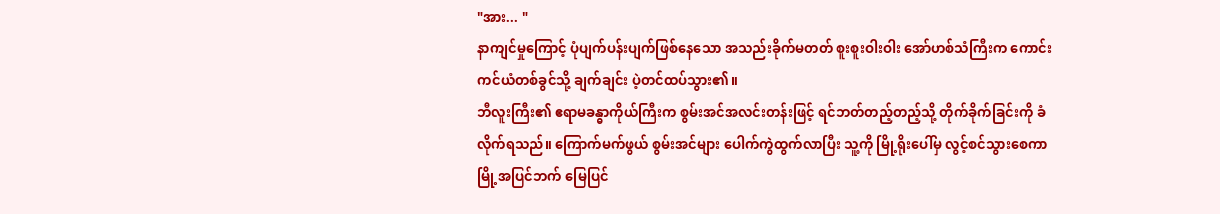"အား... "
နာကျင်မှုကြောင့် ပုံပျက်ပန်းပျက်ဖြစ်နေသော အသည်းခိုက်မတတ် စူးစူးဝါးဝါး အော်ဟစ်သံကြီးက ကောင်းကင်ယံတစ်ခွင်သို့ ချက်ချင်း ပဲ့တင်ထပ်သွား၏။
ဘီလူးကြီး၏ ဧရာမခန္ဓာကိုယ်ကြီးက စွမ်းအင်အလင်းတန်းဖြင့် ရင်ဘတ်တည့်တည့်သို့ တိုက်ခိုက်ခြင်းကို ခံလိုက်ရသည်။ ကြောက်မက်ဖွယ် စွမ်းအင်များ ပေါက်ကွဲထွက်လာပြီး သူ့ကို မြို့ရိုးပေါ်မှ လွင့်စင်သွားစေကာ မြို့အပြင်ဘက် မြေပြင်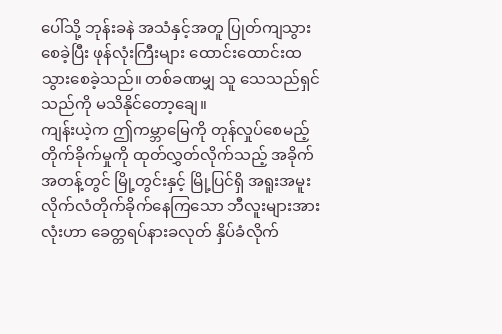ပေါ်သို့ ဘုန်းခနဲ အသံနှင့်အတူ ပြုတ်ကျသွားစေခဲ့ပြီး ဖုန်လုံးကြီးများ ထောင်းထောင်းထသွားစေခဲ့သည်။ တစ်ခဏမျှ သူ သေသည်ရှင်သည်ကို မသိနိုင်တော့ချေ။
ကျန်းယဲ့က ဤကမ္ဘာမြေကို တုန်လှုပ်စေမည့် တိုက်ခိုက်မှုကို ထုတ်လွှတ်လိုက်သည့် အခိုက်အတန့်တွင် မြို့တွင်းနှင့် မြို့ပြင်ရှိ အရူးအမူး လိုက်လံတိုက်ခိုက်နေကြသော ဘီလူးများအားလုံးဟာ ခေတ္တရပ်နားခလုတ် နှိပ်ခံလိုက်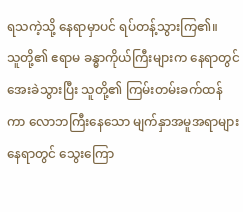ရသကဲ့သို့ နေရာမှာပင် ရပ်တန့်သွားကြ၏။
သူတို့၏ ဧရာမ ခန္ဓာကိုယ်ကြီးများက နေရာတွင် အေးခဲသွားပြီး သူတို့၏ ကြမ်းတမ်းခက်ထန်ကာ လောဘကြီးနေသော မျက်နှာအမူအရာများ နေရာတွင် သွေးကြော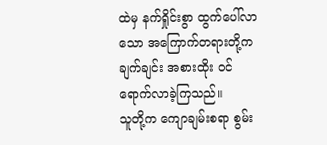ထဲမှ နက်ရှိုင်းစွာ ထွက်ပေါ်လာသော အကြောက်တရားတို့က ချက်ချင်း အစားထိုး ဝင်ရောက်လာခဲ့ကြသည်။
သူတို့က ကျောချမ်းစရာ စွမ်း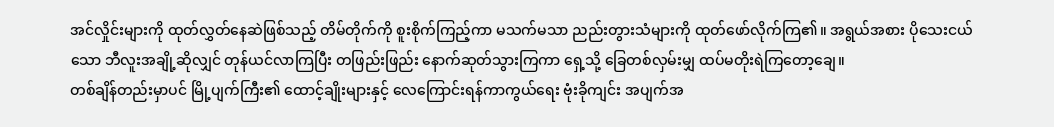အင်လှိုင်းများကို ထုတ်လွှတ်နေဆဲဖြစ်သည့် တိမ်တိုက်ကို စူးစိုက်ကြည့်ကာ မသက်မသာ ညည်းတွားသံများကို ထုတ်ဖော်လိုက်ကြ၏။ အရွယ်အစား ပိုသေးငယ်သော ဘီလူးအချို့ဆိုလျှင် တုန်ယင်လာကြပြီး တဖြည်းဖြည်း နောက်ဆုတ်သွားကြကာ ရှေ့သို့ ခြေတစ်လှမ်းမျှ ထပ်မတိုးရဲကြတော့ချေ။
တစ်ချိန်တည်းမှာပင် မြို့ပျက်ကြီး၏ ထောင့်ချိုးများနှင့် လေကြောင်းရန်ကာကွယ်ရေး ဗုံးခိုကျင်း အပျက်အ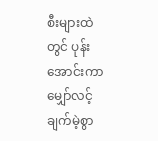စီးများထဲတွင် ပုန်းအောင်းကာ မျှော်လင့်ချက်မဲ့စွာ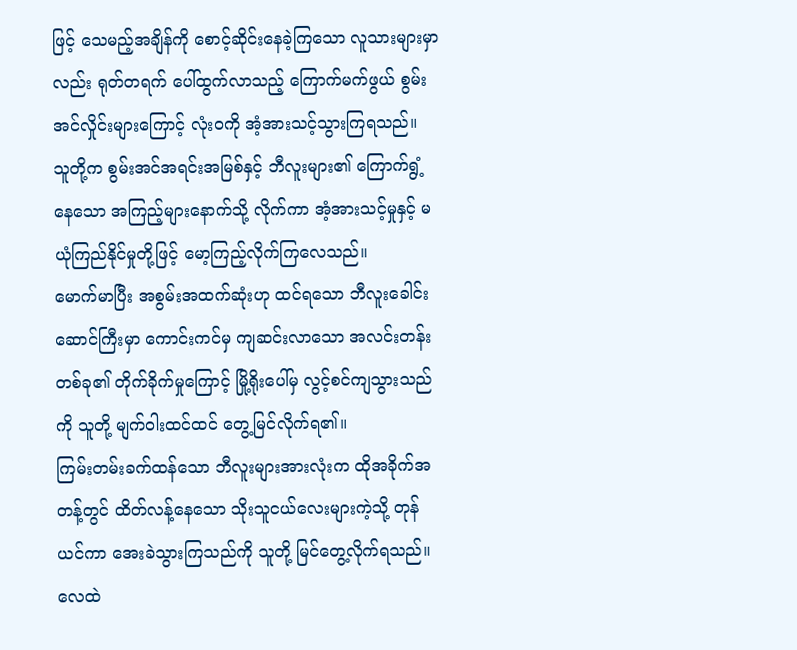ဖြင့် သေမည့်အချိန်ကို စောင့်ဆိုင်းနေခဲ့ကြသော လူသားများမှာလည်း ရုတ်တရက် ပေါ်ထွက်လာသည့် ကြောက်မက်ဖွယ် စွမ်းအင်လှိုင်းများကြောင့် လုံးဝကို အံ့အားသင့်သွားကြရသည်။
သူတို့က စွမ်းအင်အရင်းအမြစ်နှင့် ဘီလူးများ၏ ကြောက်ရွံ့နေသော အကြည့်များနောက်သို့ လိုက်ကာ အံ့အားသင့်မှုနှင့် မယုံကြည်နိုင်မှုတို့ဖြင့် မော့ကြည့်လိုက်ကြလေသည်။
မောက်မာပြီး အစွမ်းအထက်ဆုံးဟု ထင်ရသော ဘီလူးခေါင်းဆောင်ကြီးမှာ ကောင်းကင်မှ ကျဆင်းလာသော အလင်းတန်းတစ်ခု၏ တိုက်ခိုက်မှုကြောင့် မြို့ရိုးပေါ်မှ လွင့်စင်ကျသွားသည်ကို သူတို့ မျက်ဝါးထင်ထင် တွေ့မြင်လိုက်ရ၏။
ကြမ်းတမ်းခက်ထန်သော ဘီလူးများအားလုံးက ထိုအခိုက်အတန့်တွင် ထိတ်လန့်နေသော သိုးသူငယ်လေးများကဲ့သို့ တုန်ယင်ကာ အေးခဲသွားကြသည်ကို သူတို့ မြင်တွေ့လိုက်ရသည်။
လေထဲ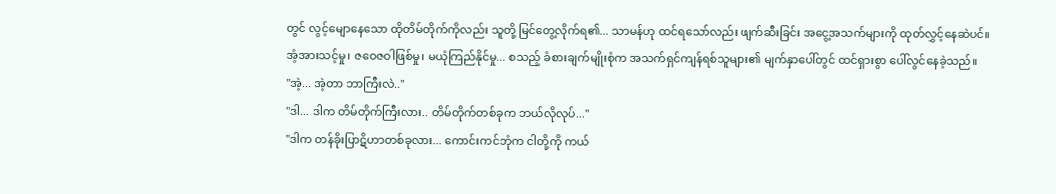တွင် လွင့်မျောနေသော ထိုတိမ်တိုက်ကိုလည်း သူတို့ မြင်တွေ့လိုက်ရ၏... သာမန်ဟု ထင်ရသော်လည်း ဖျက်ဆီးခြင်း အငွေ့အသက်များကို ထုတ်လွှင့်နေဆဲပင်။
အံ့အားသင့်မှု၊ ဇဝေဇဝါဖြစ်မှု၊ မယုံကြည်နိုင်မှု... စသည့် ခံစားချက်မျိုးစုံက အသက်ရှင်ကျန်ရစ်သူများ၏ မျက်နှာပေါ်တွင် ထင်ရှားစွာ ပေါ်လွင်နေခဲ့သည်။
"အဲ့... အဲ့တာ ဘာကြီးလဲ.."
"ဒါ... ဒါက တိမ်တိုက်ကြီးလား.. တိမ်တိုက်တစ်ခုက ဘယ်လိုလုပ်..."
"ဒါက တန်ခိုးပြာဋိဟာတစ်ခုလား... ကောင်းကင်ဘုံက ငါတို့ကို ကယ်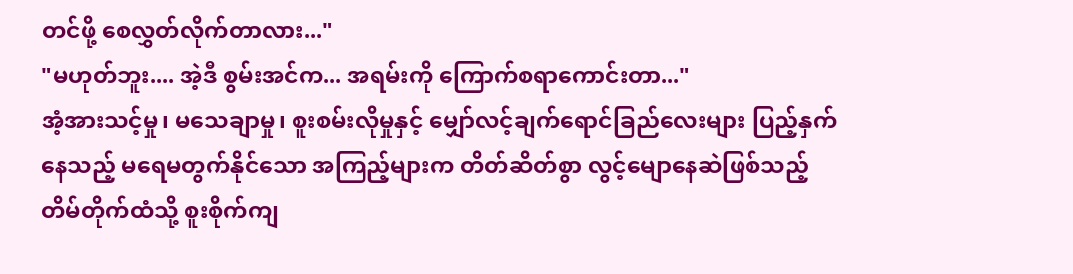တင်ဖို့ စေလွှတ်လိုက်တာလား..."
"မဟုတ်ဘူး.... အဲ့ဒီ စွမ်းအင်က... အရမ်းကို ကြောက်စရာကောင်းတာ..."
အံ့အားသင့်မှု၊ မသေချာမှု၊ စူးစမ်းလိုမှုနှင့် မျှော်လင့်ချက်ရောင်ခြည်လေးများ ပြည့်နှက်နေသည့် မရေမတွက်နိုင်သော အကြည့်များက တိတ်ဆိတ်စွာ လွင့်မျောနေဆဲဖြစ်သည့် တိမ်တိုက်ထံသို့ စူးစိုက်ကျ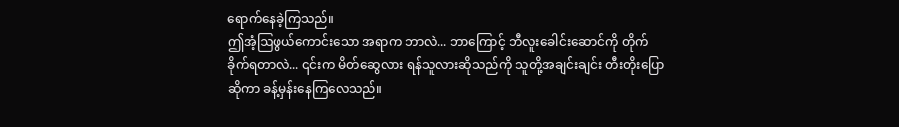ရောက်နေခဲ့ကြသည်။
ဤအံ့ဩဖွယ်ကောင်းသော အရာက ဘာလဲ... ဘာကြောင့် ဘီလူးခေါင်းဆောင်ကို တိုက်ခိုက်ရတာလဲ... ၎င်းက မိတ်ဆွေလား ရန်သူလားဆိုသည်ကို သူတို့အချင်းချင်း တီးတိုးပြောဆိုကာ ခန့်မှန်းနေကြလေသည်။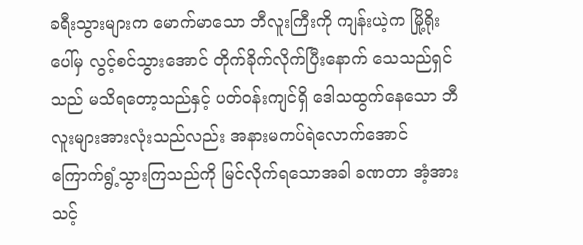ခရီးသွားများက မောက်မာသော ဘီလူးကြီးကို ကျန်းယဲ့က မြို့ရိုးပေါ်မှ လွင့်စင်သွားအောင် တိုက်ခိုက်လိုက်ပြီးနောက် သေသည်ရှင်သည် မသိရတော့သည်နှင့် ပတ်ဝန်းကျင်ရှိ ဒေါသထွက်နေသော ဘီလူးများအားလုံးသည်လည်း အနားမကပ်ရဲလောက်အောင် ကြောက်ရွံ့သွားကြသည်ကို မြင်လိုက်ရသောအခါ ခဏတာ အံ့အားသင့်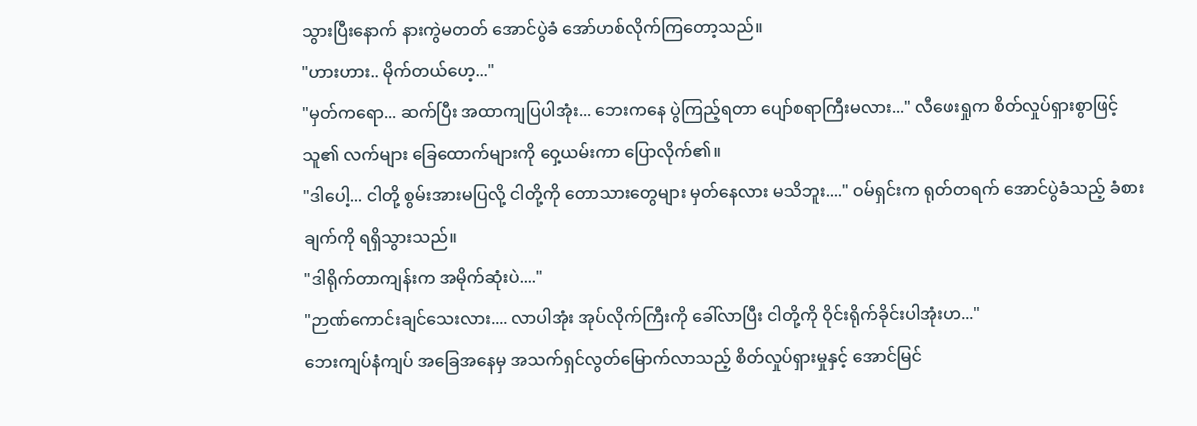သွားပြီးနောက် နားကွဲမတတ် အောင်ပွဲခံ အော်ဟစ်လိုက်ကြတော့သည်။
"ဟားဟား.. မိုက်တယ်ဟေ့..."
"မှတ်ကရော... ဆက်ပြီး အထာကျပြပါအုံး... ဘေးကနေ ပွဲကြည့်ရတာ ပျော်စရာကြီးမလား..." လီဖေးရှုက စိတ်လှုပ်ရှားစွာဖြင့် သူ၏ လက်များ ခြေထောက်များကို ဝှေ့ယမ်းကာ ပြောလိုက်၏။
"ဒါပေါ့... ငါတို့ စွမ်းအားမပြလို့ ငါတို့ကို တောသားတွေများ မှတ်နေလား မသိဘူး...." ဝမ်ရှင်းက ရုတ်တရက် အောင်ပွဲခံသည့် ခံစားချက်ကို ရရှိသွားသည်။
"ဒါရိုက်တာကျန်းက အမိုက်ဆုံးပဲ...."
"ဉာဏ်ကောင်းချင်သေးလား.... လာပါအုံး အုပ်လိုက်ကြီးကို ခေါ်လာပြီး ငါတို့ကို ဝိုင်းရိုက်ခိုင်းပါအုံးဟ..."
ဘေးကျပ်နံကျပ် အခြေအနေမှ အသက်ရှင်လွတ်မြောက်လာသည့် စိတ်လှုပ်ရှားမှုနှင့် အောင်မြင်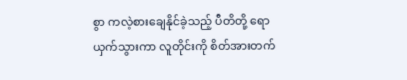စွာ ကလဲ့စားချေနိုင်ခဲ့သည့် ပီတိတို့ ရောယှက်သွားကာ လူတိုင်းကို စိတ်အားတက်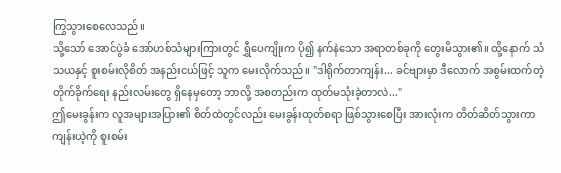ကြွသွားစေလေသည်။
သို့သော် အောင်ပွဲခံ အော်ဟစ်သံများကြားတွင် ရွှီပေကျိုးက ပို၍ နက်နဲသော အရာတစ်ခုကို တွေးမိသွား၏။ ထို့နောက် သံသယနှင့် စူးစမ်းလိုစိတ် အနည်းငယ်ဖြင့် သူက မေးလိုက်သည်။ "ဒါရိုက်တာကျန်း... ခင်ဗျားမှာ ဒီလောက် အစွမ်းထက်တဲ့ တိုက်ခိုက်ရေး နည်းလမ်းတွေ ရှိနေမှတော့ ဘာလို့ အစတည်းက ထုတ်မသုံးခဲ့တာလဲ..."
ဤမေးခွန်းက လူအများအပြား၏ စိတ်ထဲတွင်လည်း မေးခွန်းထုတ်စရာ ဖြစ်သွားစေပြီး အားလုံးက တိတ်ဆိတ်သွားကာ ကျန်းယဲ့ကို စူးစမ်း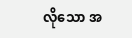လိုသော အ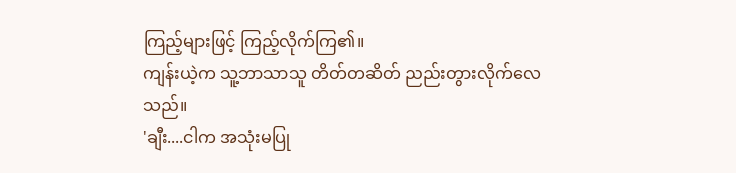ကြည့်များဖြင့် ကြည့်လိုက်ကြ၏။
ကျန်းယဲ့က သူ့ဘာသာသူ တိတ်တဆိတ် ညည်းတွားလိုက်လေသည်။
'ချီး....ငါက အသုံးမပြု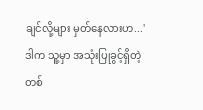ချင်လို့များ မှတ်နေလားဟ...'
ဒါက သူ့မှာ အသုံးပြုခွင့်ရှိတဲ့ တစ်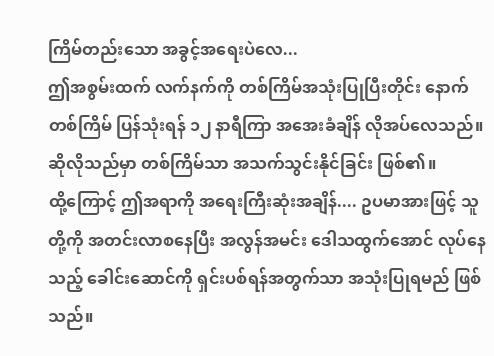ကြိမ်တည်းသော အခွင့်အရေးပဲလေ...
ဤအစွမ်းထက် လက်နက်ကို တစ်ကြိမ်အသုံးပြုပြီးတိုင်း နောက်တစ်ကြိမ် ပြန်သုံးရန် ၁၂ နာရီကြာ အအေးခံချိန် လိုအပ်လေသည်။ ဆိုလိုသည်မှာ တစ်ကြိမ်သာ အသက်သွင်းနိုင်ခြင်း ဖြစ်၏။
ထို့ကြောင့် ဤအရာကို အရေးကြီးဆုံးအချိန်.... ဥပမာအားဖြင့် သူတို့ကို အတင်းလာစနေပြီး အလွန်အမင်း ဒေါသထွက်အောင် လုပ်နေသည့် ခေါင်းဆောင်ကို ရှင်းပစ်ရန်အတွက်သာ အသုံးပြုရမည် ဖြစ်သည်။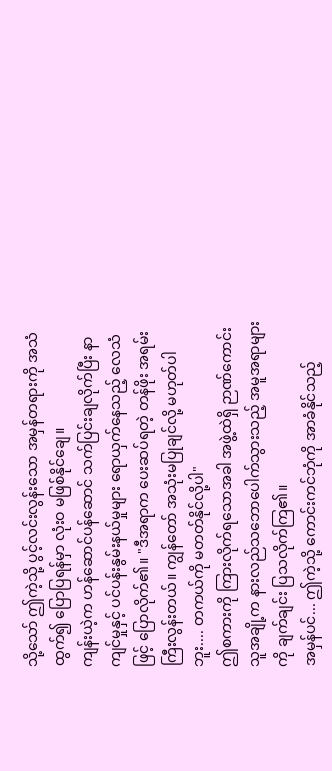သို့သော် ဤကဲ့သို့ ပွင့်လင်းလွန်းသော အမှန်တရားကို အသံထွက်၍ ပြောပြရန်မှာ လုံးဝ မဖြစ်နိုင်ချေ။
ကျန်းယဲ့က ဟန်ဆောင်ပန်ဆောင် သက်ပြင်းချလိုက်ပြီး နာကျင်မှုနှင့် ပင်ပန်းနွမ်းနယ်မှုများ ရောယှက်နေသည့် လေသံဖြင့် ပြောလိုက်၏။ "ဒီအရာက ပေးဆပ်ရတဲ့ တန်ဖိုး အရမ်းကြီးလွန်းတယ်။ ကျွန်တော် အသုံးမပြုချင်လို့ မဟုတ်ပါဘူး.... တကယ်ကို မတတ်နိုင်လို့ပါ"
ဤစကားကို ကြားလိုက်ရသောအခါ အဖွဲ့ထဲရှိ ဉာဏ်ကောင်းသူအချို့က နားလည်သဘောပေါက်သွားသည့် အမူအရာများကို ချက်ချင်း ပြသလိုက်ကြ၏။
အမှန်ပင်... ဤကဲ့သို့ ကောင်းကင်ဘုံကို အာခံနိုင်သည့်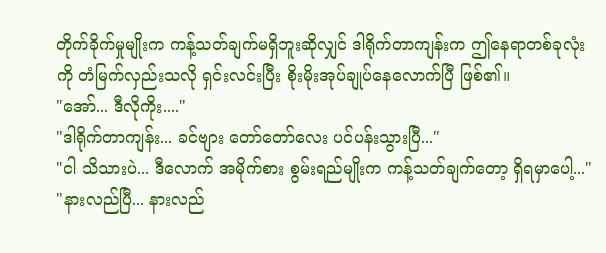တိုက်ခိုက်မှုမျိုးက ကန့်သတ်ချက်မရှိဘူးဆိုလျှင် ဒါရိုက်တာကျန်းက ဤနေရာတစ်ခုလုံးကို တံမြက်လှည်းသလို ရှင်းလင်းပြီး စိုးမိုးအုပ်ချုပ်နေလောက်ပြီ ဖြစ်၏။
"အော်... ဒီလိုကိုး...."
"ဒါရိုက်တာကျန်း... ခင်ဗျား တော်တော်လေး ပင်ပန်းသွားပြီ..."
"ငါ သိသားပဲ... ဒီလောက် အမိုက်စား စွမ်းရည်မျိုးက ကန့်သတ်ချက်တော့ ရှိရမှာပေါ့..."
"နားလည်ပြီ... နားလည်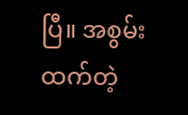ပြီ။ အစွမ်းထက်တဲ့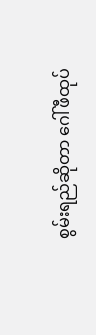စွမ်းရည်ဆိုတာ ဂေါ်ဖီထုပ်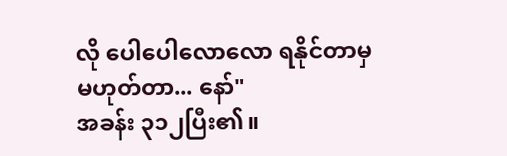လို ပေါပေါလောလော ရနိုင်တာမှ မဟုတ်တာ... နော်"
အခန်း ၃၁၂ပြီး၏။